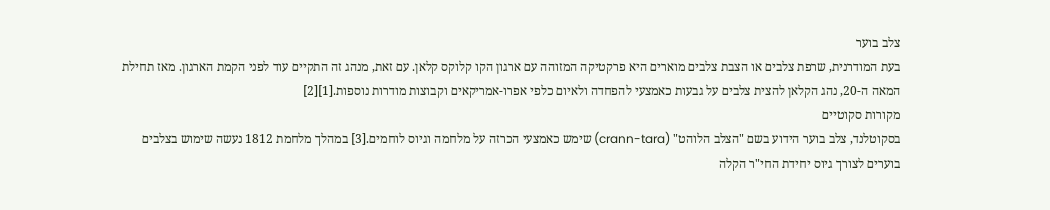צלב בוער
בעת המודרנית, שרפת צלבים או הצבת צלבים מוארים היא פרקטיקה המזוהה עם ארגון הקו קלוקס קלאן. עם זאת, מנהג זה התקיים עוד לפני הקמת הארגון. מאז תחילת המאה ה-20, נהג הקלאן להצית צלבים על גבעות כאמצעי להפחדה ולאיום כלפי אפרו-אמריקאים וקבוצות מודרות נוספות.[1][2]
מקורות סקוטיים
בסקוטלנד, צלב בוער הידוע בשם "הצלב הלוהט" (crann-tara) שימש כאמצעי הכרזה על מלחמה וגיוס לוחמים.[3] במהלך מלחמת 1812 נעשה שימוש בצלבים בוערים לצורך גיוס יחידת החי"ר הקלה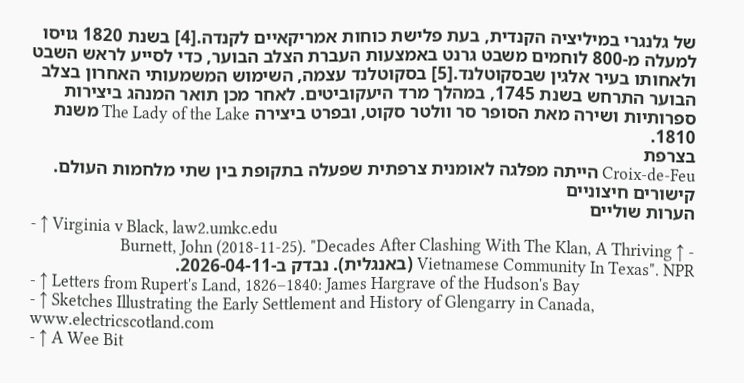של גלנגרי במיליציה הקנדית, בעת פלישת כוחות אמריקאיים לקנדה.[4] בשנת 1820 גויסו למעלה מ-800 לוחמים משבט גרנט באמצעות העברת הצלב הבוער, כדי לסייע לראש השבט ולאחותו בעיר אלגין שבסקוטלנד.[5] בסקוטלנד עצמה, השימוש המשמעותי האחרון בצלב הבוער התרחש בשנת 1745, במהלך מרד היעקוביטים. לאחר מכן תואר המנהג ביצירות ספרותיות ושירה מאת הסופר סר וולטר סקוט, ובפרט ביצירה The Lady of the Lake משנת 1810.
בצרפת
Croix-de-Feu הייתה מפלגה לאומנית צרפתית שפעלה בתקופת בין שתי מלחמות העולם.
קישורים חיצוניים
הערות שוליים
- ↑ Virginia v Black, law2.umkc.edu
- ↑ Burnett, John (2018-11-25). "Decades After Clashing With The Klan, A Thriving Vietnamese Community In Texas". NPR (באנגלית). נבדק ב-2026-04-11.
- ↑ Letters from Rupert's Land, 1826–1840: James Hargrave of the Hudson's Bay
- ↑ Sketches Illustrating the Early Settlement and History of Glengarry in Canada, www.electricscotland.com
- ↑ A Wee Bit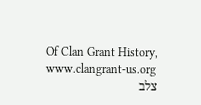Of Clan Grant History, www.clangrant-us.org
צלב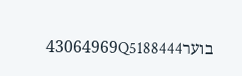בוער43064969Q5188444